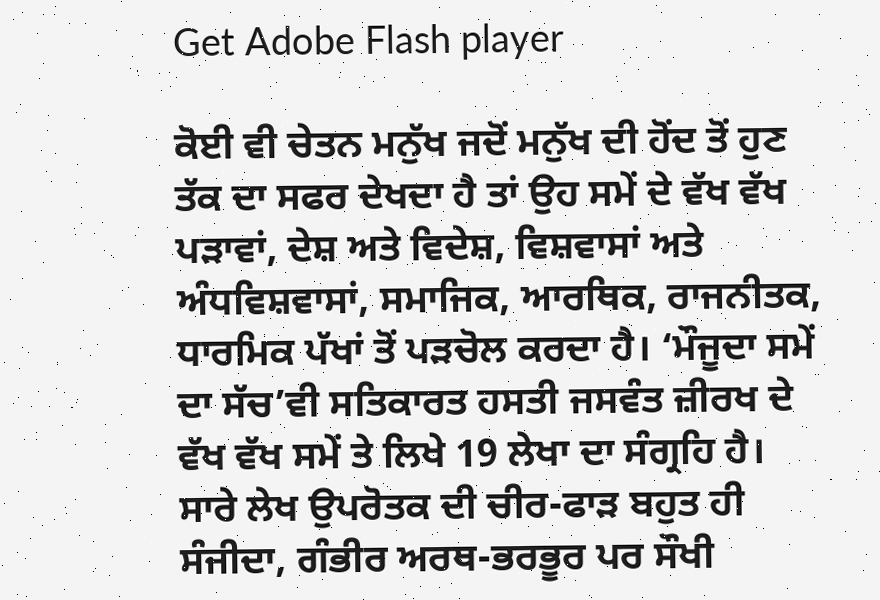Get Adobe Flash player

ਕੋਈ ਵੀ ਚੇਤਨ ਮਨੁੱਖ ਜਦੋਂ ਮਨੁੱਖ ਦੀ ਹੋਂਦ ਤੋਂ ਹੁਣ ਤੱਕ ਦਾ ਸਫਰ ਦੇਖਦਾ ਹੈ ਤਾਂ ਉਹ ਸਮੇਂ ਦੇ ਵੱਖ ਵੱਖ ਪੜਾਵਾਂ, ਦੇਸ਼ ਅਤੇ ਵਿਦੇਸ਼, ਵਿਸ਼ਵਾਸਾਂ ਅਤੇ ਅੰਧਵਿਸ਼ਵਾਸਾਂ, ਸਮਾਜਿਕ, ਆਰਥਿਕ, ਰਾਜਨੀਤਕ, ਧਾਰਮਿਕ ਪੱਖਾਂ ਤੋਂ ਪੜਚੋਲ ਕਰਦਾ ਹੈ। ‘ਮੌਜੂਦਾ ਸਮੇਂ ਦਾ ਸੱਚ’ਵੀ ਸਤਿਕਾਰਤ ਹਸਤੀ ਜਸਵੰਤ ਜ਼ੀਰਖ ਦੇ ਵੱਖ ਵੱਖ ਸਮੇਂ ਤੇ ਲਿਖੇ 19 ਲੇਖਾ ਦਾ ਸੰਗ੍ਰਹਿ ਹੈ। ਸਾਰੇ ਲੇਖ ਉਪਰੋਤਕ ਦੀ ਚੀਰ-ਫਾੜ ਬਹੁਤ ਹੀ ਸੰਜੀਦਾ, ਗੰਭੀਰ ਅਰਥ-ਭਰਭੂਰ ਪਰ ਸੌਖੀ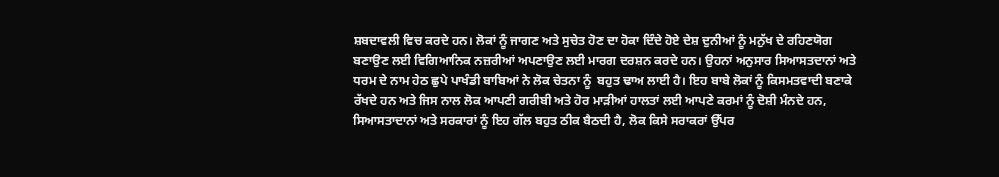ਸ਼ਬਦਾਵਲੀ ਵਿਚ ਕਰਦੇ ਹਨ। ਲੋਕਾਂ ਨੂੰ ਜਾਗਣ ਅਤੇ ਸੁਚੇਤ ਹੋਣ ਦਾ ਹੋਕਾ ਦਿੰਦੇ ਹੋਏ ਦੇਸ਼ ਦੁਨੀਆਂ ਨੂੰ ਮਨੁੱਖ ਦੇ ਰਹਿਣਯੋਗ ਬਣਾਉਣ ਲਈ ਵਿਗਿਆਨਿਕ ਨਜ਼ਰੀਆਂ ਅਪਣਾਉਣ ਲਈ ਮਾਰਗ ਦਰਸ਼ਨ ਕਰਦੇ ਹਨ। ਉਹਨਾਂ ਅਨੁਸਾਰ ਸਿਆਸਤਦਾਨਾਂ ਅਤੇ ਧਰਮ ਦੇ ਨਾਮ ਹੇਠ ਛੁਪੇ ਪਾਖੰਡੀ ਬਾਬਿਆਂ ਨੇ ਲੋਕ ਚੇਤਨਾ ਨੂੰ  ਬਹੁਤ ਢਾਅ ਲਾਈ ਹੈ। ਇਹ ਬਾਬੇ ਲੋਕਾਂ ਨੂੰ ਕਿਸਮਤਵਾਦੀ ਬਣਾਕੇ ਰੱਖਦੇ ਹਨ ਅਤੇ ਜਿਸ ਨਾਲ ਲੋਕ ਆਪਣੀ ਗਰੀਬੀ ਅਤੇ ਹੋਰ ਮਾੜੀਆਂ ਹਾਲਤਾਂ ਲਈ ਆਪਣੇ ਕਰਮਾਂ ਨੂੰ ਦੋਸ਼ੀ ਮੰਨਦੇ ਹਨ, ਸਿਆਸਤਾਦਾਨਾਂ ਅਤੇ ਸਰਕਾਰਾਂ ਨੂੰ ਇਹ ਗੱਲ ਬਹੁਤ ਠੀਕ ਬੈਠਦੀ ਹੈ, ਲੋਕ ਕਿਸੇ ਸਰਾਕਰਾਂ ਉੱਪਰ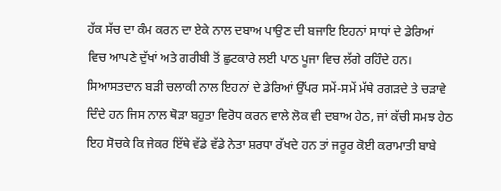ਹੱਕ ਸੱਚ ਦਾ ਕੰਮ ਕਰਨ ਦਾ ਏਕੇ ਨਾਲ ਦਬਾਅ ਪਾਉਣ ਦੀ ਬਜਾਇ ਇਹਨਾਂ ਸਾਧਾਂ ਦੇ ਡੇਰਿਆਂ ਵਿਚ ਆਪਣੇ ਦੁੱਖਾਂ ਅਤੇ ਗਰੀਬੀ ਤੋਂ ਛੁਟਕਾਰੇ ਲਈ ਪਾਠ ਪੂਜਾ ਵਿਚ ਲੱਗੇ ਰਹਿੰਦੇ ਹਨ। ਸਿਆਸਤਦਾਨ ਬੜੀ ਚਲਾਕੀ ਨਾਲ ਇਹਨਾਂ ਦੇ ਡੇਰਿਆਂ ਉੱਪਰ ਸਮੇਂ-ਸਮੇਂ ਮੱਥੇ ਰਗੜਦੇ ਤੇ ਚੜਾਵੇ ਦਿੰਦੇ ਹਨ ਜਿਸ ਨਾਲ ਥੋੜਾ ਬਹੁਤਾ ਵਿਰੋਧ ਕਰਨ ਵਾਲੇ ਲੋਕ ਵੀ ਦਬਾਅ ਹੇਠ, ਜਾਂ ਕੱਚੀ ਸਮਝ ਹੇਠ ਇਹ ਸੋਚਕੇ ਕਿ ਜੇਕਰ ਇੱਥੇ ਵੱਡੇ ਵੱਡੇ ਨੇਤਾ ਸ਼ਰਧਾ ਰੱਖਦੇ ਹਨ ਤਾਂ ਜਰੂਰ ਕੋਈ ਕਰਾਮਾਤੀ ਬਾਬੇ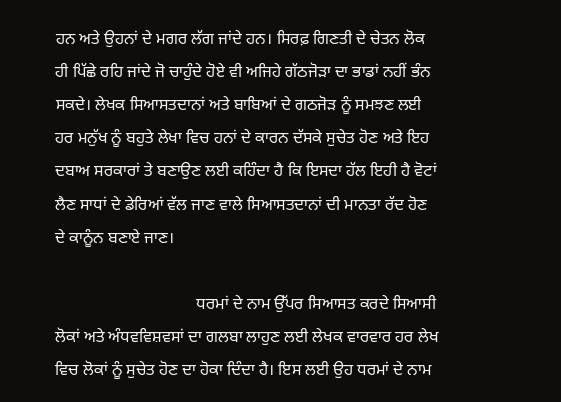ਹਨ ਅਤੇ ਉਹਨਾਂ ਦੇ ਮਗਰ ਲੱਗ ਜਾਂਦੇ ਹਨ। ਸਿਰਫ਼ ਗਿਣਤੀ ਦੇ ਚੇਤਨ ਲੋਕ ਹੀ ਪਿੱਛੇ ਰਹਿ ਜਾਂਦੇ ਜੋ ਚਾਹੁੰਦੇ ਹੋਏ ਵੀ ਅਜਿਹੇ ਗੱਠਜੋੜਾ ਦਾ ਭਾਡਾਂ ਨਹੀਂ ਭੰਨ ਸਕਦੇ। ਲੇਖਕ ਸਿਆਸਤਦਾਨਾਂ ਅਤੇ ਬਾਬਿਆਂ ਦੇ ਗਠਜੋੜ ਨੂੰ ਸਮਝਣ ਲਈ ਹਰ ਮਨੁੱਖ ਨੂੰ ਬਹੁਤੇ ਲੇਖਾ ਵਿਚ ਹਨਾਂ ਦੇ ਕਾਰਨ ਦੱਸਕੇ ਸੁਚੇਤ ਹੋਣ ਅਤੇ ਇਹ ਦਬਾਅ ਸਰਕਾਰਾਂ ਤੇ ਬਣਾਉਣ ਲਈ ਕਹਿੰਦਾ ਹੈ ਕਿ ਇਸਦਾ ਹੱਲ ਇਹੀ ਹੈ ਵੋਟਾਂ ਲੈਣ ਸਾਧਾਂ ਦੇ ਡੇਰਿਆਂ ਵੱਲ ਜਾਣ ਵਾਲੇ ਸਿਆਸਤਦਾਨਾਂ ਦੀ ਮਾਨਤਾ ਰੱਦ ਹੋਣ ਦੇ ਕਾਨੂੰਨ ਬਣਾਏ ਜਾਣ।

                                  ਧਰਮਾਂ ਦੇ ਨਾਮ ਉੱਪਰ ਸਿਆਸਤ ਕਰਦੇ ਸਿਆਸੀ ਲੋਕਾਂ ਅਤੇ ਅੰਧਵਵਿਸ਼ਵਸਾਂ ਦਾ ਗਲਬਾ ਲਾਹੁਣ ਲਈ ਲੇਖਕ ਵਾਰਵਾਰ ਹਰ ਲੇਖ ਵਿਚ ਲੋਕਾਂ ਨੂੰ ਸੁਚੇਤ ਹੋਣ ਦਾ ਹੋਕਾ ਦਿੰਦਾ ਹੈ। ਇਸ ਲਈ ਉਹ ਧਰਮਾਂ ਦੇ ਨਾਮ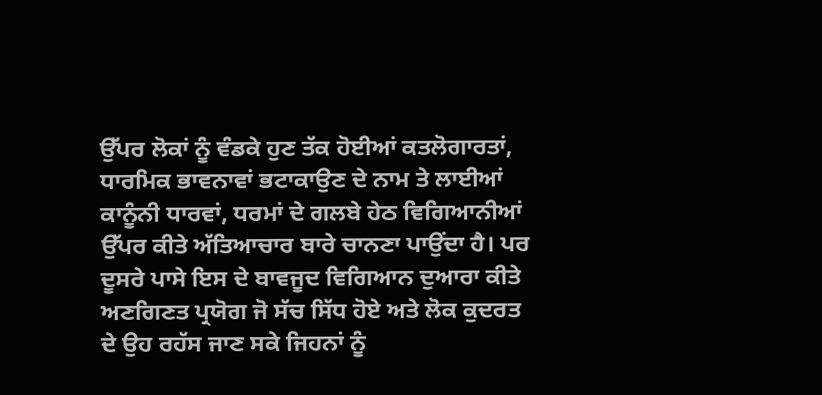ਉੱਪਰ ਲੋਕਾਂ ਨੂੰ ਵੰਡਕੇ ਹੁਣ ਤੱਕ ਹੋਈਆਂ ਕਤਲੋਗਾਰਤਾਂ, ਧਾਰਮਿਕ ਭਾਵਨਾਵਾਂ ਭਟਾਕਾਉਣ ਦੇ ਨਾਮ ਤੇ ਲਾਈਆਂ ਕਾਨੂੰਨੀ ਧਾਰਵਾਂ, ਧਰਮਾਂ ਦੇ ਗਲਬੇ ਹੇਠ ਵਿਗਿਆਨੀਆਂ ਉੱਪਰ ਕੀਤੇ ਅੱਤਿਆਚਾਰ ਬਾਰੇ ਚਾਨਣਾ ਪਾਉਂਦਾ ਹੈ। ਪਰ ਦੂਸਰੇ ਪਾਸੇ ਇਸ ਦੇ ਬਾਵਜੂਦ ਵਿਗਿਆਨ ਦੁਆਰਾ ਕੀਤੇ ਅਣਗਿਣਤ ਪ੍ਰਯੋਗ ਜੋ ਸੱਚ ਸਿੱਧ ਹੋਏ ਅਤੇ ਲੋਕ ਕੁਦਰਤ ਦੇ ਉਹ ਰਹੱਸ ਜਾਣ ਸਕੇ ਜਿਹਨਾਂ ਨੂੰ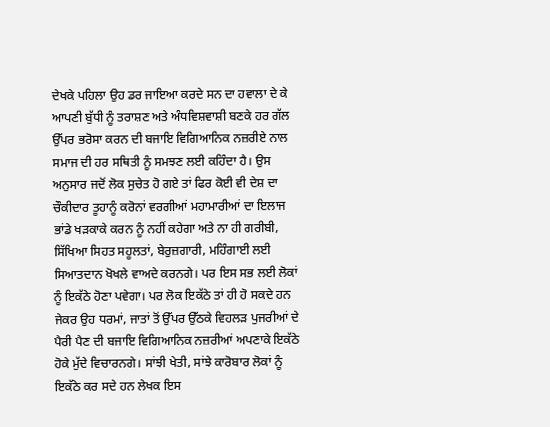ਦੇਖਕੇ ਪਹਿਲਾ ਉਹ ਡਰ ਜਾਇਆ ਕਰਦੇ ਸਨ ਦਾ ਹਵਾਲਾ ਦੇ ਕੇ ਆਪਣੀ ਬੁੱਧੀ ਨੂੰ ਤਰਾਸ਼ਣ ਅਤੇ ਅੰਧਵਿਸ਼ਵਾਸ਼ੀ ਬਣਕੇ ਹਰ ਗੱਲ ਉੱਪਰ ਭਰੋਸਾ ਕਰਨ ਦੀ ਬਜਾਇ ਵਿਗਿਆਨਿਕ ਨਜ਼ਰੀਏ ਨਾਲ ਸਮਾਜ ਦੀ ਹਰ ਸਥਿਤੀ ਨੂੰ ਸਮਝਣ ਲਈ ਕਹਿੰਦਾ ਹੈ। ਉਸ ਅਨੁਸਾਰ ਜਦੋਂ ਲੋਕ ਸੁਚੇਤ ਹੋ ਗਏ ਤਾਂ ਫਿਰ ਕੋਈ ਵੀ ਦੇਸ਼ ਦਾ ਚੌਕੀਦਾਰ ਤੂਹਾਨੂੰ ਕਰੋਨਾਂ ਵਰਗੀਆਂ ਮਹਾਮਾਰੀਆਂ ਦਾ ਇਲਾਜ ਭਾਂਡੇ ਖੜਕਾਕੇ ਕਰਨ ਨੂੰ ਨਹੀਂ ਕਹੇਗਾ ਅਤੇ ਨਾ ਹੀ ਗਰੀਬੀ, ਸਿੱਖਿਆ ਸਿਹਤ ਸਹੂਲਤਾਂ, ਬੇਰੁਜ਼ਗਾਰੀ, ਮਹਿੰਗਾਈ ਲਈ ਸਿਆਤਦਾਨ ਖੋਖਲੇ ਵਾਅਦੇ ਕਰਨਗੇ। ਪਰ ਇਸ ਸਭ ਲਈ ਲੋਕਾਂ ਨੂੰ ਇਕੱਠੇ ਹੋਣਾ ਪਵੇਗਾ। ਪਰ ਲੋਕ ਇਕੱਠੇ ਤਾਂ ਹੀ ਹੋ ਸਕਦੇ ਹਨ ਜੇਕਰ ਉਹ ਧਰਮਾਂ, ਜਾਤਾਂ ਤੋਂ ਉੱਪਰ ਉੱਠਕੇ ਵਿਹਲੜ ਪੁਜਰੀਆਂ ਦੇ ਪੈਰੀ ਪੈਣ ਦੀ ਬਜਾਇ ਵਿਗਿਆਨਿਕ ਨਜ਼ਰੀਆਂ ਅਪਣਾਕੇ ਇਕੱਠੇ ਹੋਕੇ ਮੁੱਦੇ ਵਿਚਾਰਨਗੇ। ਸਾਂਝੀ ਖੇਤੀ, ਸਾਂਝੇ ਕਾਰੋਬਾਰ ਲੋਕਾਂ ਨੂੰ ਇਕੱਠੇ ਕਰ ਸਦੇ ਹਨ ਲੇਖਕ ਇਸ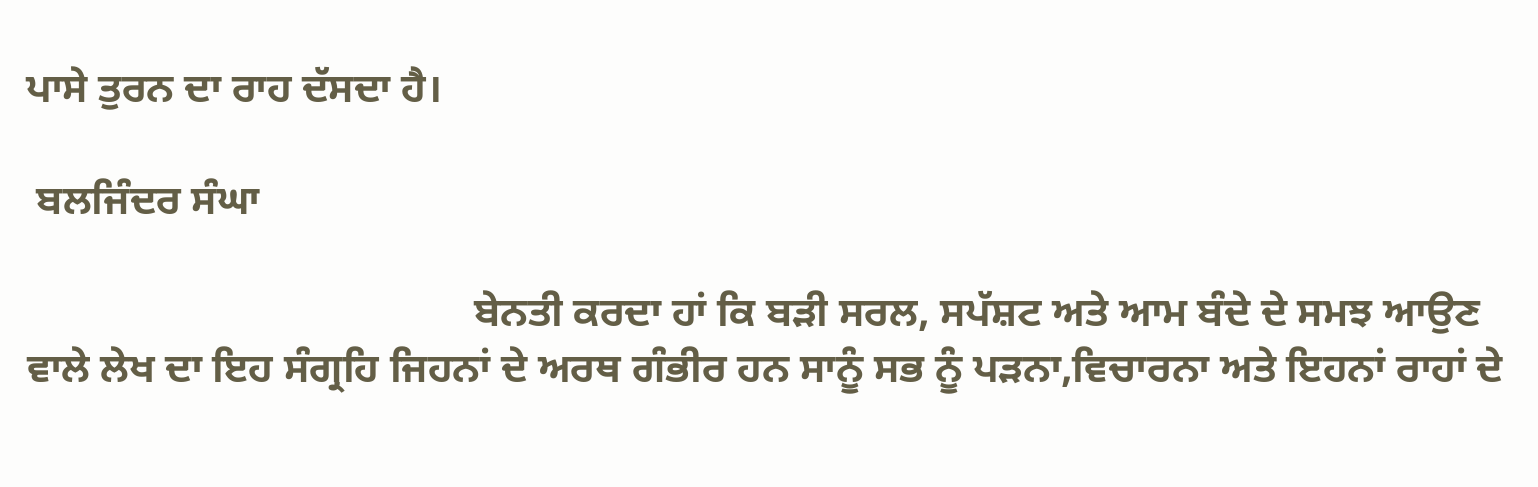ਪਾਸੇ ਤੁਰਨ ਦਾ ਰਾਹ ਦੱਸਦਾ ਹੈ।

 ਬਲਜਿੰਦਰ ਸੰਘਾ

                                           ਬੇਨਤੀ ਕਰਦਾ ਹਾਂ ਕਿ ਬੜੀ ਸਰਲ, ਸਪੱਸ਼ਟ ਅਤੇ ਆਮ ਬੰਦੇ ਦੇ ਸਮਝ ਆਉਣ ਵਾਲੇ ਲੇਖ ਦਾ ਇਹ ਸੰਗ੍ਰਹਿ ਜਿਹਨਾਂ ਦੇ ਅਰਥ ਗੰਭੀਰ ਹਨ ਸਾਨੂੰ ਸਭ ਨੂੰ ਪੜਨਾ,ਵਿਚਾਰਨਾ ਅਤੇ ਇਹਨਾਂ ਰਾਹਾਂ ਦੇ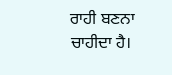ਰਾਹੀ ਬਣਨਾ ਚਾਹੀਦਾ ਹੈ।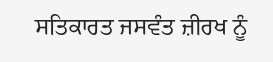ਸਤਿਕਾਰਤ ਜਸਵੰਤ ਜ਼ੀਰਖ ਨੂੰ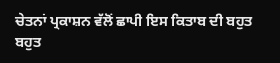ਚੇਤਨਾਂ ਪ੍ਰਕਾਸ਼ਨ ਵੱਲੋਂ ਛਾਪੀ ਇਸ ਕਿਤਾਬ ਦੀ ਬਹੁਤ ਬਹੁਤ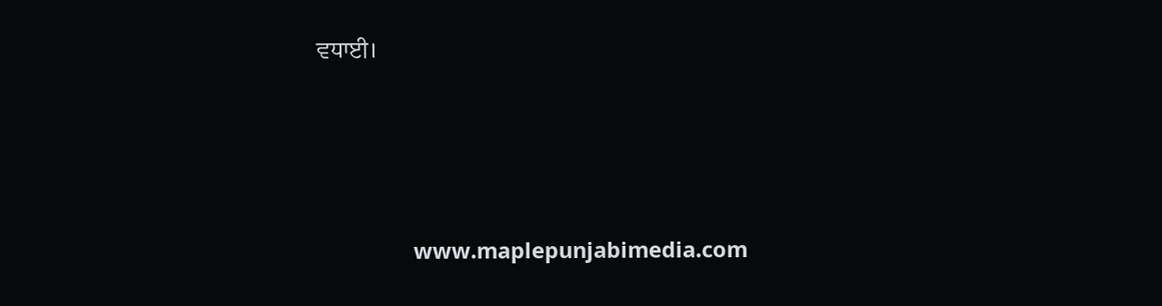ਵਧਾਈ।





                www.maplepunjabimedia.com